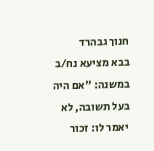חנוך גבהרד
בבא מציעא נח/ב
במשנה: "אם היה בעל תשובה, לא יאמר לו: זכור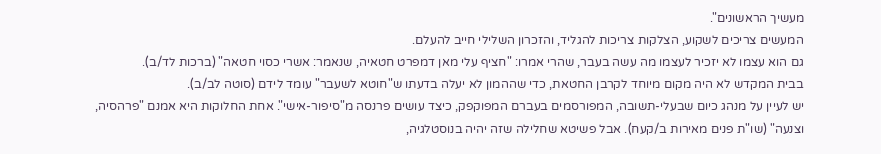מעשיך הראשונים".
המעשים צריכים לשקוע, הצלקות צריכות להגליד, והזכרון השלילי חייב להעלם.
גם הוא עצמו לא יזכיר לעצמו מה עשה בעבר, שהרי אמרו: "חציף עלי מאן דמפרט חטאיה, שנאמר: אשרי כסוי חטאה" (ברכות לד/ב).
בבית המקדש לא היה מקום מיוחד לקרבן החטאת, כדי שההמון לא יעלה בדעתו ש"חוטא לשעבר" עומד לידם (סוטה לב/ב).
יש לעיין על מנהג כיום שבעלי-תשובה, המפורסמים בעברם המפוקפק, כיצד עושים פרנסה מ"סיפור-אישי". אחת החלוקות היא אמנם "פרהסיה, וצנעה" (שו"ת פנים מאירות ב/קעח). אבל פשיטא שחלילה שזה יהיה בנוסטלגיה,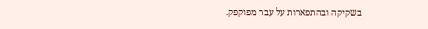בשקיקה ובהתפארות על עבר מפוקפק.